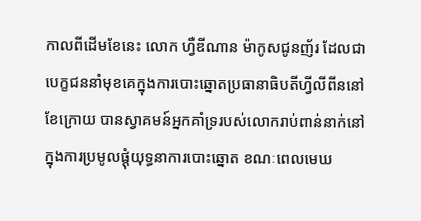កាលពីដើមខែនេះ លោក ហ្វឺឌីណាន ម៉ាកូសជូនញ័រ ដែលជាបេក្ខជននាំមុខគេក្នុងការបោះឆ្នោតប្រធានាធិបតីហ្វីលីពីននៅខែក្រោយ បានស្វាគមន៍អ្នកគាំទ្ររបស់លោករាប់ពាន់នាក់នៅក្នុងការប្រមូលផ្ដុំយុទ្ធនាការបោះឆ្នោត ខណៈពេលមេឃ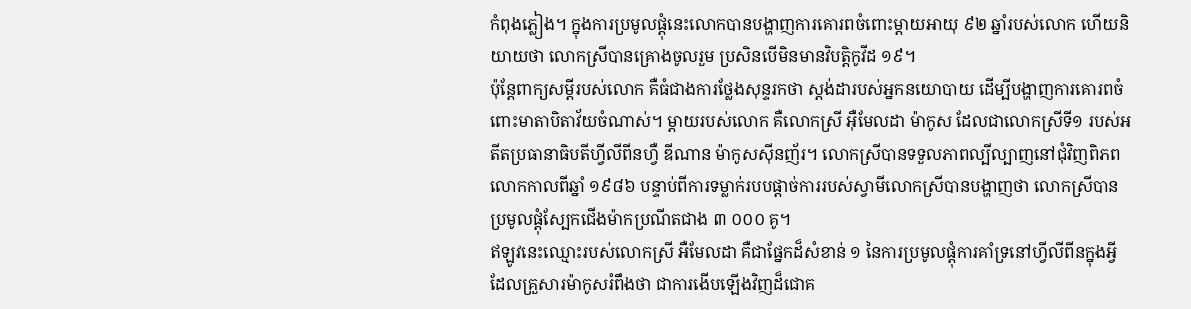កំពុងភ្លៀង។ ក្នុងការប្រមូលផ្ដុំនេះលោកបានបង្ហាញការគោរពចំពោះម្ដាយអាយុ ៩២ ឆ្នាំរបស់លោក ហើយនិយាយថា លោកស្រីបានគ្រោងចូលរួម ប្រសិនបើមិនមានវិបត្តិកូវីដ ១៩។
ប៉ុន្តែពាក្យសម្តីរបស់លោក គឺធំជាងការថ្លែងសុន្ទរកថា ស្តង់ដារបស់អ្នកនយោបាយ ដើម្បីបង្ហាញការគោរពចំពោះមាតាបិតាវ័យចំណាស់។ ម្ដាយរបស់លោក គឺលោកស្រី អ៊ឺមែលដា ម៉ាកូស ដែលជាលោកស្រីទី១ របស់អតីតប្រធានាធិបតីហ្វីលីពីនហ្វឺ ឌីណាន ម៉ាកូសស៊ីនញ័រ។ លោកស្រីបានទទួលភាពល្បីល្បាញនៅជុំវិញពិភពលោកកាលពីឆ្នាំ ១៩៨៦ បន្ទាប់ពីការទម្លាក់របបផ្ដាច់ការរបស់ស្វាមីលោកស្រីបានបង្ហាញថា លោកស្រីបានប្រមូលផ្ដុំស្បែកជើងម៉ាកប្រណីតជាង ៣ ០០០ គូ។
ឥឡូវនេះឈ្មោះរបស់លោកស្រី អឺមែលដា គឺជាផ្នែកដ៏សំខាន់ ១ នៃការប្រមូលផ្ដុំការគាំទ្រនៅហ្វីលីពីនក្នុងអ្វីដែលគ្រួសារម៉ាកូសរំពឹងថា ជាការងើបឡើងវិញដ៏ជោគ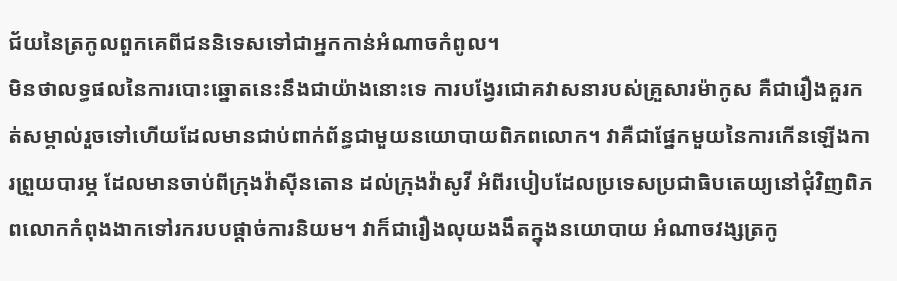ជ័យនៃត្រកូលពួកគេពីជននិទេសទៅជាអ្នកកាន់អំណាចកំពូល។
មិនថាលទ្ធផលនៃការបោះឆ្នោតនេះនឹងជាយ៉ាងនោះទេ ការបង្វែរជោគវាសនារបស់គ្រួសារម៉ាកូស គឺជារឿងគួរកត់សម្គាល់រួចទៅហើយដែលមានជាប់ពាក់ព័ន្ធជាមួយនយោបាយពិភពលោក។ វាគឺជាផ្នែកមួយនៃការកើនឡើងការព្រួយបារម្ភ ដែលមានចាប់ពីក្រុងវ៉ាស៊ីនតោន ដល់ក្រុងវ៉ាសូវី អំពីរបៀបដែលប្រទេសប្រជាធិបតេយ្យនៅជុំវិញពិភពលោកកំពុងងាកទៅរករបបផ្ដាច់ការនិយម។ វាក៏ជារឿងលុយងងឹតក្នុងនយោបាយ អំណាចវង្សត្រកូ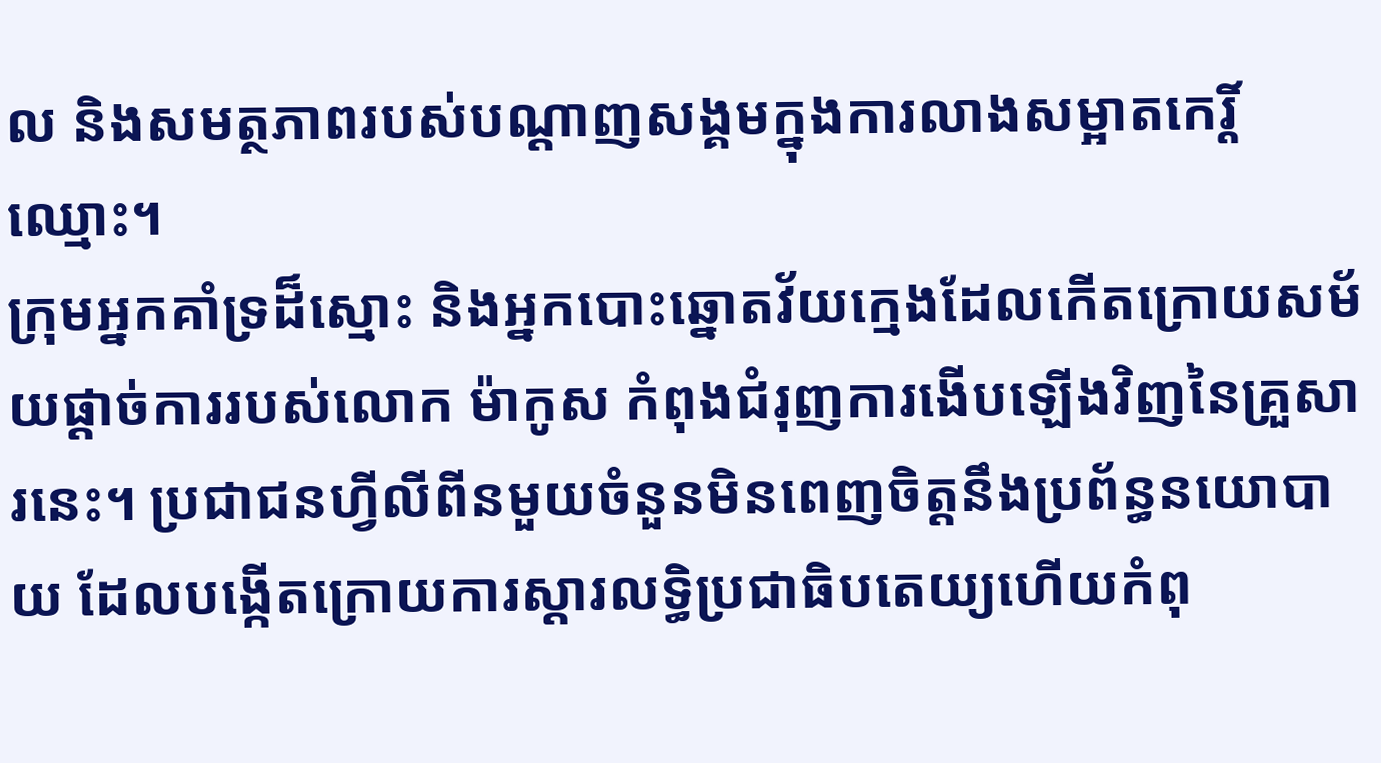ល និងសមត្ថភាពរបស់បណ្ដាញសង្គមក្នុងការលាងសម្អាតកេរ្តិ៍ឈ្មោះ។
ក្រុមអ្នកគាំទ្រដ៏ស្មោះ និងអ្នកបោះឆ្នោតវ័យក្មេងដែលកើតក្រោយសម័យផ្ដាច់ការរបស់លោក ម៉ាកូស កំពុងជំរុញការងើបឡើងវិញនៃគ្រួសារនេះ។ ប្រជាជនហ្វីលីពីនមួយចំនួនមិនពេញចិត្តនឹងប្រព័ន្ធនយោបាយ ដែលបង្កើតក្រោយការស្ដារលទ្ធិប្រជាធិបតេយ្យហើយកំពុ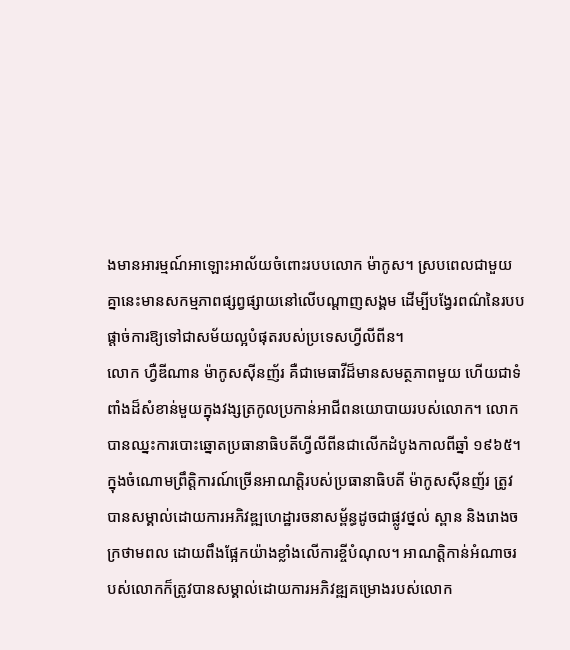ងមានអារម្មណ៍អាឡោះអាល័យចំពោះរបបលោក ម៉ាកូស។ ស្របពេលជាមួយគ្នានេះមានសកម្មភាពផ្សព្វផ្សាយនៅលើបណ្ដាញសង្គម ដើម្បីបង្វែរពណ៌នៃរបបផ្ដាច់ការឱ្យទៅជាសម័យល្អបំផុតរបស់ប្រទេសហ្វីលីពីន។
លោក ហ្វឺឌីណាន ម៉ាកូសស៊ីនញ័រ គឺជាមេធាវីដ៏មានសមត្ថភាពមួយ ហើយជាទំពាំងដ៏សំខាន់មួយក្នុងវង្សត្រកូលប្រកាន់អាជីពនយោបាយរបស់លោក។ លោកបានឈ្នះការបោះឆ្នោតប្រធានាធិបតីហ្វីលីពីនជាលើកដំបូងកាលពីឆ្នាំ ១៩៦៥។
ក្នុងចំណោមព្រឹត្តិការណ៍ច្រើនអាណត្តិរបស់ប្រធានាធិបតី ម៉ាកូសស៊ីនញ័រ ត្រូវបានសម្គាល់ដោយការអភិវឌ្ឍហេដ្ឋារចនាសម្ព័ន្ធដូចជាផ្លូវថ្នល់ ស្ពាន និងរោងចក្រថាមពល ដោយពឹងផ្អែកយ៉ាងខ្លាំងលើការខ្ចីបំណុល។ អាណត្តិកាន់អំណាចរបស់លោកក៏ត្រូវបានសម្គាល់ដោយការអភិវឌ្ឍគម្រោងរបស់លោក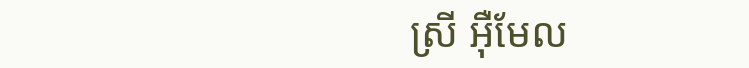ស្រី អ៊ឺមែល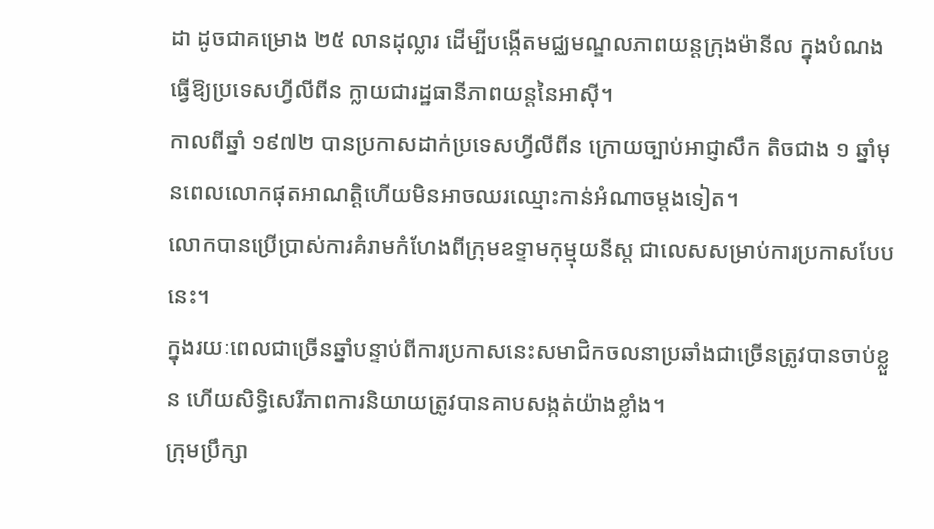ដា ដូចជាគម្រោង ២៥ លានដុល្លារ ដើម្បីបង្កើតមជ្ឈមណ្ឌលភាពយន្តក្រុងម៉ានីល ក្នុងបំណងធ្វើឱ្យប្រទេសហ្វីលីពីន ក្លាយជារដ្ឋធានីភាពយន្តនៃអាស៊ី។
កាលពីឆ្នាំ ១៩៧២ បានប្រកាសដាក់ប្រទេសហ្វីលីពីន ក្រោយច្បាប់អាជ្ញាសឹក តិចជាង ១ ឆ្នាំមុនពេលលោកផុតអាណត្តិហើយមិនអាចឈរឈ្មោះកាន់អំណាចម្ដងទៀត។
លោកបានប្រើប្រាស់ការគំរាមកំហែងពីក្រុមឧទ្ទាមកុម្មុយនីស្ត ជាលេសសម្រាប់ការប្រកាសបែបនេះ។
ក្នុងរយៈពេលជាច្រើនឆ្នាំបន្ទាប់ពីការប្រកាសនេះសមាជិកចលនាប្រឆាំងជាច្រើនត្រូវបានចាប់ខ្លួន ហើយសិទ្ធិសេរីភាពការនិយាយត្រូវបានគាបសង្កត់យ៉ាងខ្លាំង។
ក្រុមប្រឹក្សា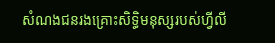សំណងជនរងគ្រោះសិទិ្ធមនុស្សរបស់ហ្វីលី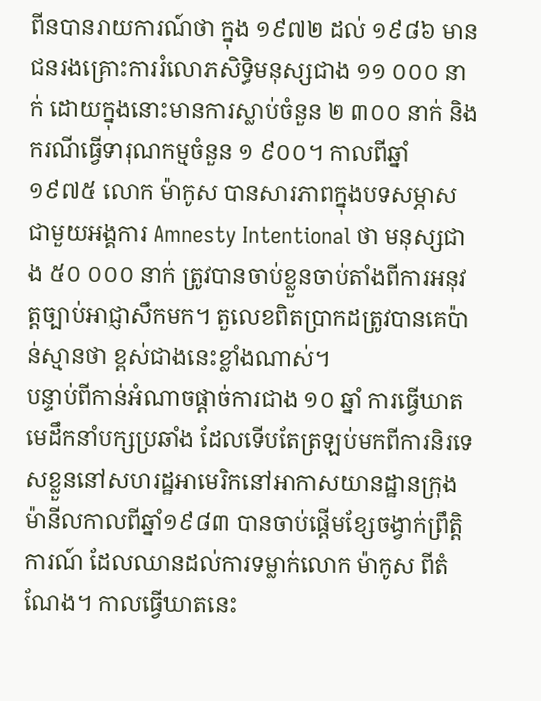ពីនបានរាយការណ៍ថា ក្នុង ១៩៧២ ដល់ ១៩៨៦ មានជនរងគ្រោះការរំលោភសិទិ្ធមនុស្សជាង ១១ ០០០ នាក់ ដោយក្នុងនោះមានការស្លាប់ចំនួន ២ ៣០០ នាក់ និងករណីធ្វើទារុណកម្មចំនួន ១ ៩០០។ កាលពីឆ្នាំ ១៩៧៥ លោក ម៉ាកូស បានសារភាពក្នុងបទសម្ភាសជាមួយអង្គការ Amnesty Intentional ថា មនុស្សជាង ៥០ ០០០ នាក់ ត្រូវបានចាប់ខ្លួនចាប់តាំងពីការអនុវត្តច្បាប់អាជ្ញាសឹកមក។ តួលេខពិតប្រាកដត្រូវបានគេប៉ាន់ស្មានថា ខ្ពស់ជាងនេះខ្លាំងណាស់។
បន្ទាប់ពីកាន់អំណាចផ្ដាច់ការជាង ១០ ឆ្នាំ ការធ្វើឃាតមេដឹកនាំបក្សប្រឆាំង ដែលទើបតែត្រឡប់មកពីការនិរទេសខ្លួននៅសហរដ្ឋអាមេរិកនៅអាកាសយានដ្ឋានក្រុងម៉ានីលកាលពីឆ្នាំ១៩៨៣ បានចាប់ផ្ដើមខ្សែចង្វាក់ព្រឹត្តិការណ៍ ដែលឈានដល់ការទម្លាក់លោក ម៉ាកូស ពីតំណែង។ កាលធ្វើឃាតនេះ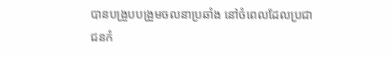បានបង្រួបបង្រួមចលនាប្រឆាំង នៅចំពេលដែលប្រជាជនកំ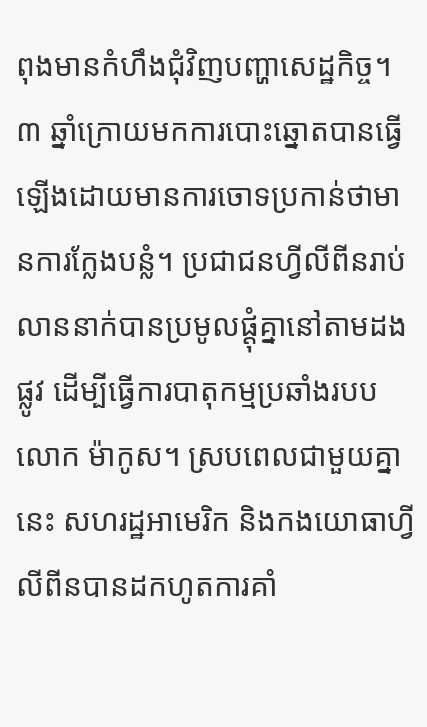ពុងមានកំហឹងជុំវិញបញ្ហាសេដ្ឋកិច្ច។
៣ ឆ្នាំក្រោយមកការបោះឆ្នោតបានធ្វើឡើងដោយមានការចោទប្រកាន់ថាមានការក្លែងបន្លំ។ ប្រជាជនហ្វីលីពីនរាប់លាននាក់បានប្រមូលផ្ដុំគ្នានៅតាមដងផ្លូវ ដើម្បីធ្វើការបាតុកម្មប្រឆាំងរបបលោក ម៉ាកូស។ ស្របពេលជាមួយគ្នានេះ សហរដ្ឋអាមេរិក និងកងយោធាហ្វីលីពីនបានដកហូតការគាំ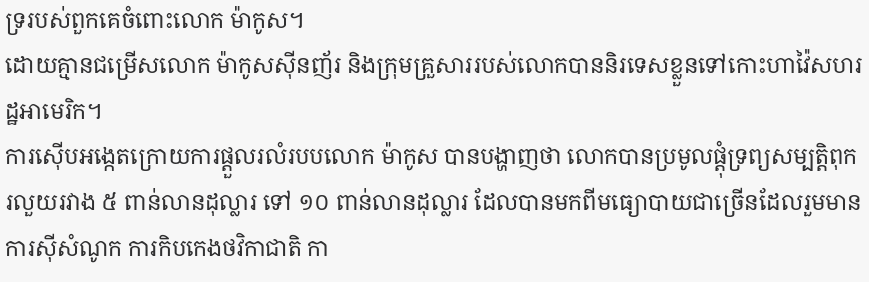ទ្ររបស់ពួកគេចំពោះលោក ម៉ាកូស។
ដោយគ្មានជម្រើសលោក ម៉ាកូសស៊ីនញ័រ និងក្រុមគ្រួសាររបស់លោកបាននិរទេសខ្លួនទៅកោះហាវ៉ៃសហរដ្ឋអាមេរិក។
ការស៊ើបអង្កេតក្រោយការផ្ដួលរលំរបបលោក ម៉ាកូស បានបង្ហាញថា លោកបានប្រមូលផ្ដុំទ្រព្យសម្បត្តិពុករលួយរវាង ៥ ពាន់លានដុល្លារ ទៅ ១០ ពាន់លានដុល្លារ ដែលបានមកពីមធ្យោបាយជាច្រើនដែលរួមមានការស៊ីសំណូក ការកិបកេងថវិកាជាតិ កា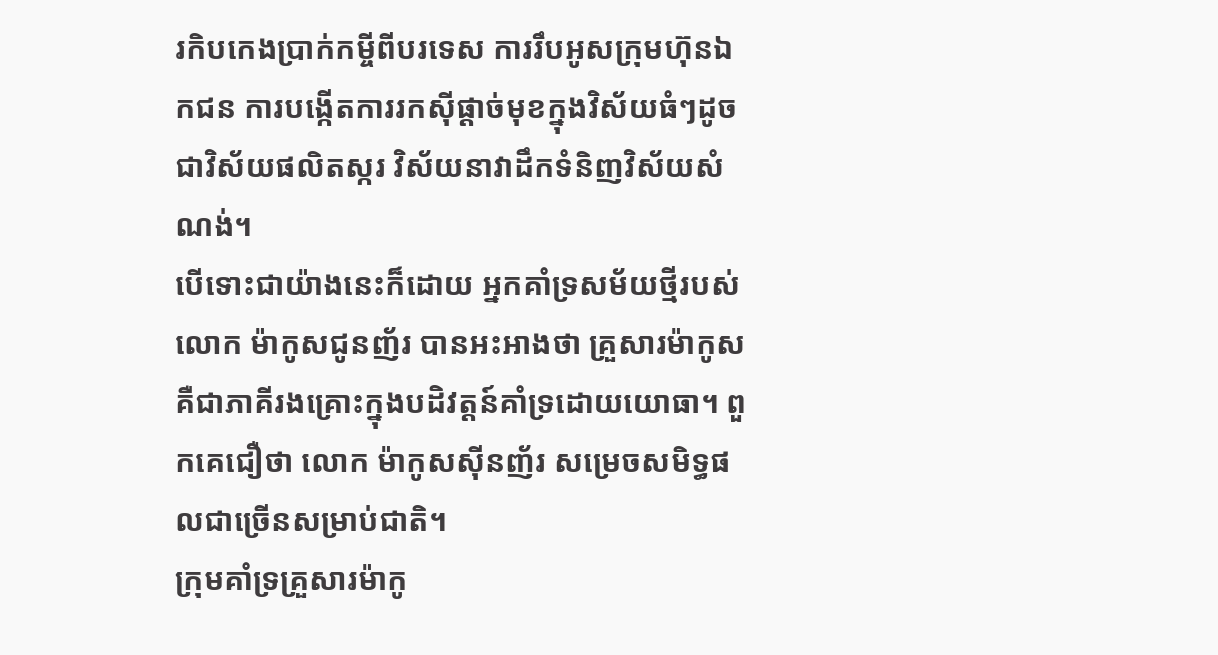រកិបកេងប្រាក់កម្ចីពីបរទេស ការរឹបអូសក្រុមហ៊ុនឯកជន ការបង្កើតការរកស៊ីផ្ដាច់មុខក្នុងវិស័យធំៗដូចជាវិស័យផលិតស្ករ វិស័យនាវាដឹកទំនិញវិស័យសំណង់។
បើទោះជាយ៉ាងនេះក៏ដោយ អ្នកគាំទ្រសម័យថ្មីរបស់លោក ម៉ាកូសជូនញ័រ បានអះអាងថា គ្រួសារម៉ាកូស គឺជាភាគីរងគ្រោះក្នុងបដិវត្តន៍គាំទ្រដោយយោធា។ ពួកគេជឿថា លោក ម៉ាកូសស៊ីនញ័រ សម្រេចសមិទ្ធផលជាច្រើនសម្រាប់ជាតិ។
ក្រុមគាំទ្រគ្រួសារម៉ាកូ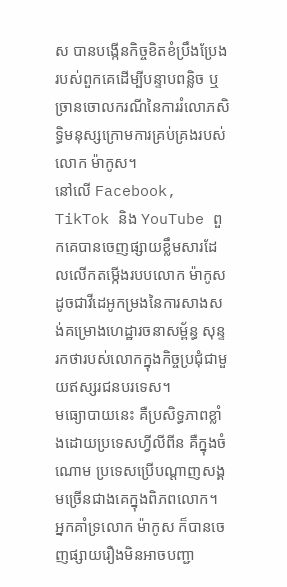ស បានបង្កើនកិច្ចខិតខំប្រឹងប្រែងរបស់ពួកគេដើម្បីបន្ទាបពន្លិច ឬច្រានចោលករណីនៃការរំលោភសិទ្ធិមនុស្សក្រោមការគ្រប់គ្រងរបស់លោក ម៉ាកូស។
នៅលើ Facebook, TikTok និង YouTube ពួកគេបានចេញផ្សាយខ្លឹមសារដែលលើកតម្កើងរបបលោក ម៉ាកូស ដូចជាវីដេអូកម្រងនៃការសាងសង់គម្រោងហេដ្ឋារចនាសម្ព័ន្ធ សុន្ទរកថារបស់លោកក្នុងកិច្ចប្រជុំជាមួយឥស្សរជនបរទេស។
មធ្យោបាយនេះ គឺប្រសិទ្ធភាពខ្លាំងដោយប្រទេសហ្វីលីពីន គឺក្នុងចំណោម ប្រទេសប្រើបណ្ដាញសង្គមច្រើនជាងគេក្នុងពិភពលោក។
អ្នកគាំទ្រលោក ម៉ាកូស ក៏បានចេញផ្សាយរឿងមិនអាចបញ្ជា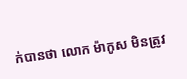ក់បានថា លោក ម៉ាកូស មិនត្រូវ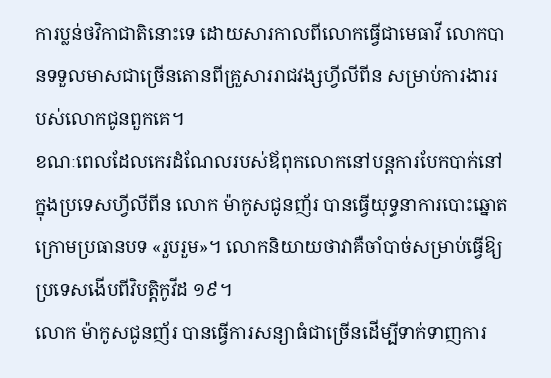ការប្លន់ថវិកាជាតិនោះទេ ដោយសារកាលពីលោកធ្វើជាមេធាវី លោកបានទទួលមាសជាច្រើនតោនពីគ្រួសាររាជវង្សហ្វីលីពីន សម្រាប់ការងាររបស់លោកជូនពួកគេ។
ខណៈពេលដែលកេរដំណែលរបស់ឪពុកលោកនៅបន្តការបែកបាក់នៅក្នុងប្រទេសហ្វីលីពីន លោក ម៉ាកូសជូនញ័រ បានធ្វើយុទ្ធនាការបោះឆ្នោតក្រោមប្រធានបទ «រួបរួម»។ លោកនិយាយថាវាគឺចាំបាច់សម្រាប់ធ្វើឱ្យប្រទេសងើបពីវិបត្តិកូវីដ ១៩។
លោក ម៉ាកូសជូនញ័រ បានធ្វើការសន្យាធំជាច្រើនដើម្បីទាក់ទាញការ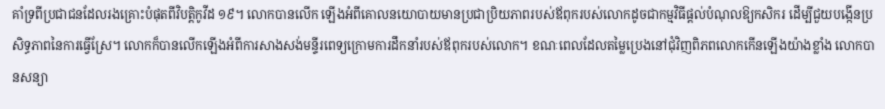គាំទ្រពីប្រជាជនដែលរងគ្រោះបំផុតពីវិបត្តិកូវីដ ១៩។ លោកបានលើក ឡើងអំពីគោលនយោបាយមានប្រជាប្រិយភាពរបស់ឪពុករបស់លោកដូចជាកម្មវិធីផ្ដល់បំណុលឱ្យកសិករ ដើម្បីជួយបង្កើនប្រសិទ្ធភាពនៃការធ្វើស្រែ។ លោកក៏បានលើកឡើងអំពីការសាងសង់មន្ទីរពេទ្យក្រោមការដឹកនាំរបស់ឪពុករបស់លោក។ ខណៈពេលដែលតម្លៃប្រេងនៅជុំវិញពិភពលោកកើនឡើងយ៉ាងខ្លាំង លោកបានសន្យា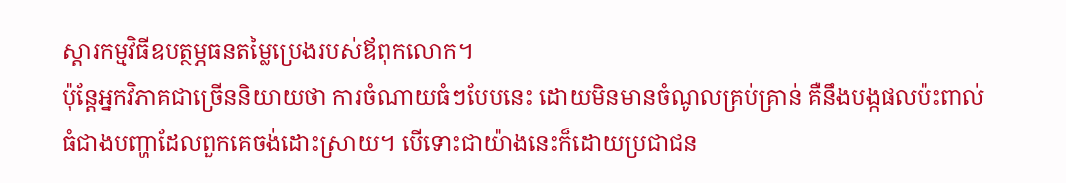ស្ដារកម្មវិធីឧបត្ថម្ភធនតម្លៃប្រេងរបស់ឪពុកលោក។
ប៉ុន្តែអ្នកវិភាគជាច្រើននិយាយថា ការចំណាយធំៗបែបនេះ ដោយមិនមានចំណូលគ្រប់គ្រាន់ គឺនឹងបង្កផលប៉ះពាល់ធំជាងបញ្ហាដែលពួកគេចង់ដោះស្រាយ។ បើទោះជាយ៉ាងនេះក៏ដោយប្រជាជន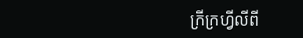ក្រីក្រហ្វីលីពី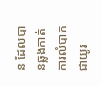ន ដែលបានឆ្លងកាត់ការលំបាកជាយូរ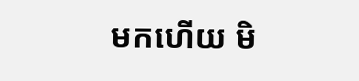មកហើយ មិ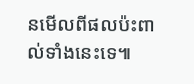នមើលពីផលប៉ះពាល់ទាំងនេះទេ៕